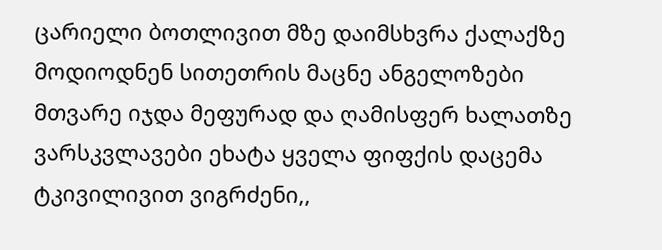ცარიელი ბოთლივით მზე დაიმსხვრა ქალაქზე მოდიოდნენ სითეთრის მაცნე ანგელოზები მთვარე იჯდა მეფურად და ღამისფერ ხალათზე ვარსკვლავები ეხატა ყველა ფიფქის დაცემა ტკივილივით ვიგრძენი,,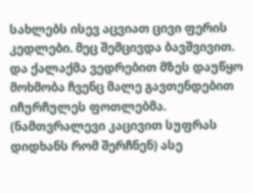სახლებს ისევ აცვიათ ცივი ფერის კედლები. მეც შემცივდა ბავშვივით. და ქალაქმა ვედრებით მზეს დაუწყო მოხმობა ჩვენც მალე გავთენდებით იჩურჩულეს ფოთლებმა. (ნამთვრალევი კაცივით სუფრას დიდხანს რომ შერჩნენ) ასე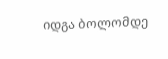იდგა ბოლომდე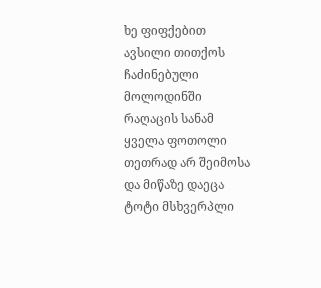ხე ფიფქებით ავსილი თითქოს ჩაძინებული მოლოდინში რაღაცის სანამ ყველა ფოთოლი თეთრად არ შეიმოსა და მიწაზე დაეცა ტოტი მსხვერპლი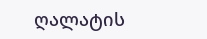ღალატის